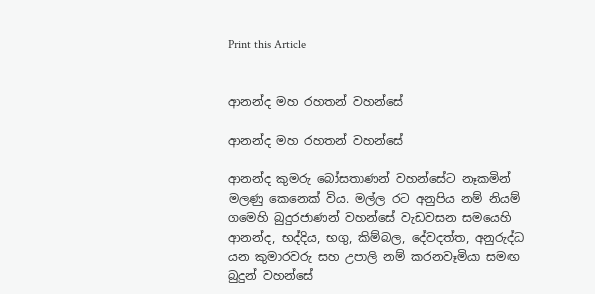Print this Article


ආනන්ද මහ රහතන් වහන්සේ

ආනන්ද මහ රහතන් වහන්සේ

ආනන්ද කුමරු බෝසතාණන් වහන්සේට නෑකමින් මලණු කෙනෙක් විය. මල්ල රට අනුපිය නම් නියම් ගමෙහි බුදුරජාණන් වහන්සේ වැඩවසන සමයෙහි ආනන්ද, භද්දිය, භගු, කිම්බල, දේවදත්ත, අනුරුද්ධ යන කුමාරවරු සහ උපාලි නම් කරනවෑමියා සමඟ බුදුන් වහන්සේ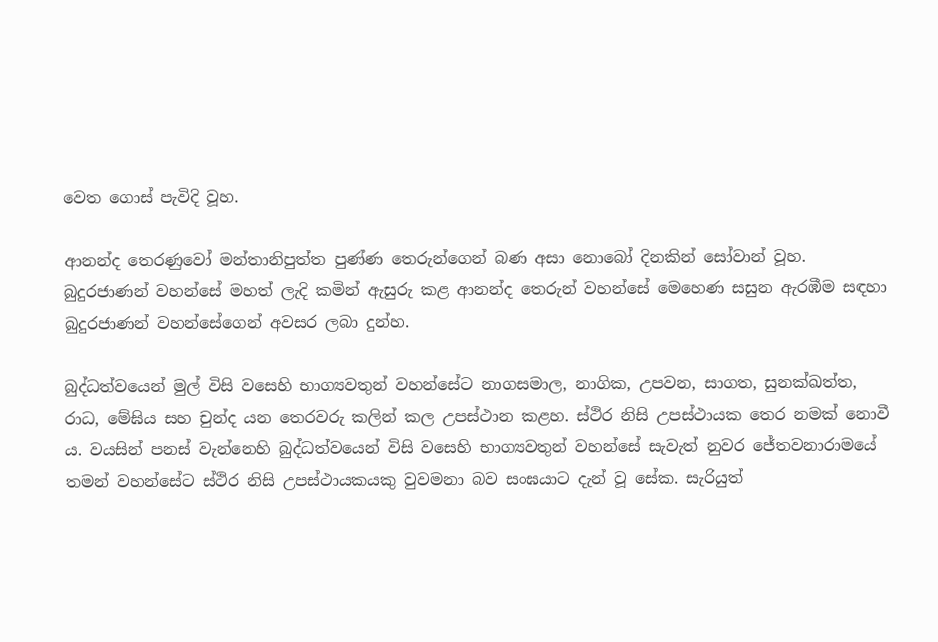වෙත ගොස් පැවිදි වූහ.

ආනන්ද තෙරණුවෝ මන්තානිපුත්ත පුණ්ණ තෙරුන්ගෙන් බණ අසා නොබෝ දිනකින් සෝවාන් වූහ. බුදුරජාණන් වහන්සේ මහත් ලැදි කමින් ඇසුරු කළ ආනන්ද තෙරුන් වහන්සේ මෙහෙණ සසුන ඇරඹීම සඳහා බුදුරජාණන් වහන්සේගෙන් අවසර ලබා දුන්හ.

බුද්ධත්වයෙන් මුල් විසි වසෙහි භාග්‍යවතුන් වහන්සේට නාගසමාල, නාගික, උපවන, සාගත, සුනක්ඛත්ත, රාධ, මේඝිය සහ චුන්ද යන තෙරවරු කලින් කල උපස්ථාන කළහ. ස්ථිර නිසි උපස්ථායක තෙර නමක් නොවී ය. වයසින් පනස් වැන්නෙහි බුද්ධත්වයෙන් විසි වසෙහි භාග්‍යවතුන් වහන්සේ සැවැත් නුවර ජේතවනාරාමයේ තමන් වහන්සේට ස්ථිර නිසි උපස්ථායකයකු වුවමනා බව සංඝයාට දැන් වූ සේක. සැරියුත්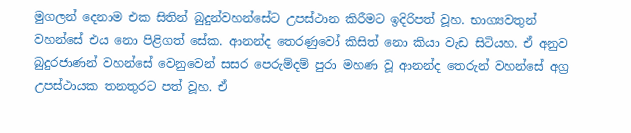මුගලන් දෙනාම එක සිතින් බුදුන්වහන්සේට උපස්ථාන කිරීමට ඉදිරිපත් වූහ. භාග්‍යවතුන් වහන්සේ එය නො පිළිගත් සේක. ආනන්ද තෙරණුවෝ කිසිත් නො කියා වැඩ සිටියහ. ඒ අනුව බුදුරජාණන් වහන්සේ වෙනුවෙන් සසර පෙරුම්දම් පුරා මහණ වූ ආනන්ද තෙරුන් වහන්සේ අග්‍ර උපස්ථායක තනතුරට පත් වූහ. ඒ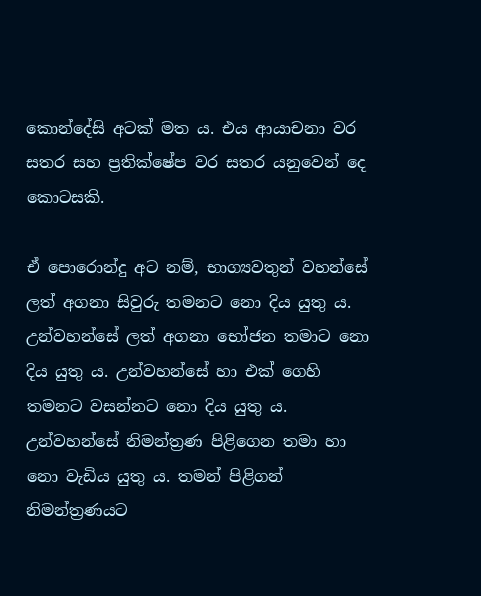කොන්දේසි අටක් මත ය. එය ආයාචනා වර සතර සහ ප්‍රතික්ෂේප වර සතර යනුවෙන් දෙ කොටසකි.

ඒ පොරොන්දු අට නම්, භාග්‍යවතුන් වහන්සේ ලත් අගනා සිවුරු තමනට නො දිය යුතු ය. උන්වහන්සේ ලත් අගනා භෝජන තමාට නො දිය යුතු ය. උන්වහන්සේ හා එක් ගෙහි තමනට වසන්නට නො දිය යුතු ය. උන්වහන්සේ නිමන්ත්‍රණ පිළිගෙන තමා හා නො වැඩිය යුතු ය. තමන් පිළිගන් නිමන්ත්‍රණයට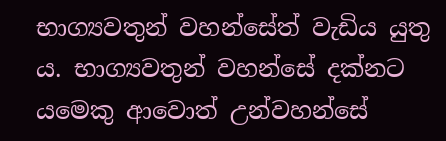භාග්‍යවතුන් වහන්සේත් වැඩිය යුතු ය. භාග්‍යවතුන් වහන්සේ දක්නට යමෙකු ආවොත් උන්වහන්සේ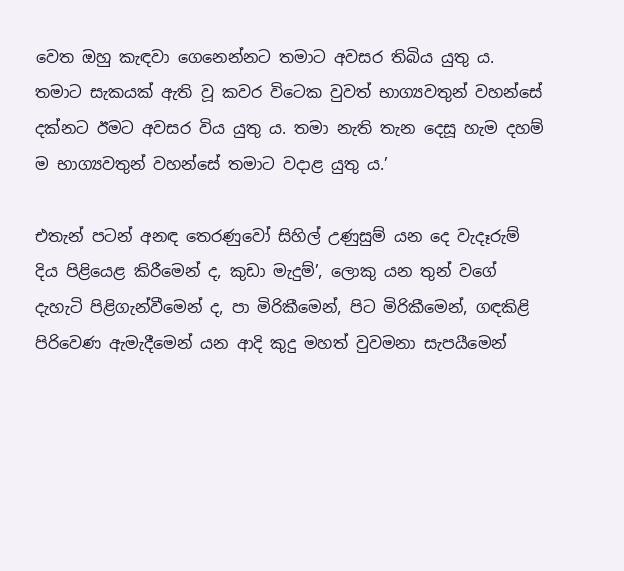වෙත ඔහු කැඳවා ගෙනෙන්නට තමාට අවසර තිබිය යුතු ය. තමාට සැකයක් ඇති වූ කවර විටෙක වුවත් භාග්‍යවතුන් වහන්සේ දක්නට ඊමට අවසර විය යුතු ය. තමා නැති තැන දෙසූ හැම දහම් ම භාග්‍යවතුන් වහන්සේ තමාට වදාළ යුතු ය.’

එතැන් පටන් අනඳ තෙරණුවෝ සිහිල් උණුසුම් යන දෙ වැදෑරුම් දිය පිළියෙළ කිරීමෙන් ද, කුඩා මැදුම්’, ලොකු යන තුන් වගේ දැහැටි පිළිගැන්වීමෙන් ද, පා මිරිකීමෙන්, පිට මිරිකීමෙන්, ගඳකිළි පිරිවෙණ ඇමැදීමෙන් යන ආදි කුදු මහත් වුවමනා සැපයීමෙන්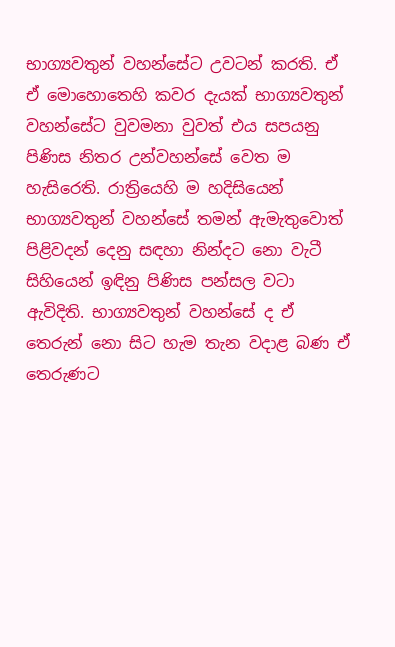භාග්‍යවතුන් වහන්සේට උවටන් කරති. ඒ ඒ මොහොතෙහි කවර දැයක් භාග්‍යවතුන් වහන්සේට වුවමනා වුවත් එය සපයනු පිණිස නිතර උන්වහන්සේ වෙත ම හැසිරෙති. රාත්‍රියෙහි ම හදිසියෙන් භාග්‍යවතුන් වහන්සේ තමන් ඇමැතුවොත් පිළිවදන් දෙනු සඳහා නින්දට නො වැටී සිහියෙන් ඉඳිනු පිණිස පන්සල වටා ඇවිදිති. භාග්‍යවතුන් වහන්සේ ද ඒ තෙරුන් නො සිට හැම තැන වදාළ බණ ඒ තෙරුණට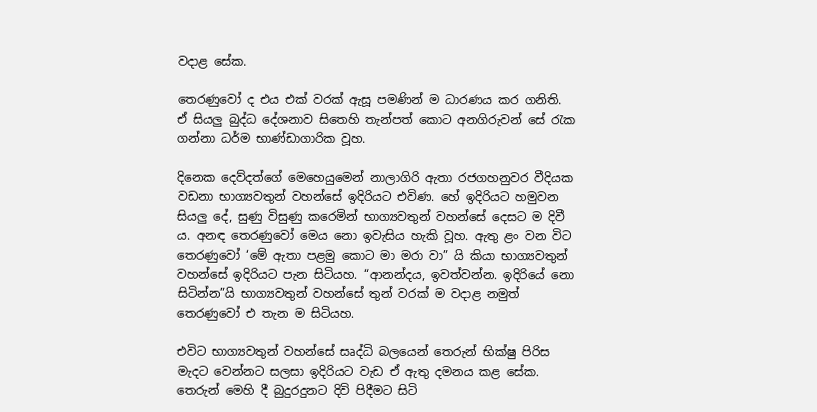වදාළ සේක.

තෙරණුවෝ ද එය එක් වරක් ඇසූ පමණින් ම ධාරණය කර ගනිති. ඒ සියලු බුද්ධ දේශනාව සිතෙහි තැන්පත් කොට අනගිරුවන් සේ රැක ගන්නා ධර්ම භාණ්ඩාගාරික වූහ.

දිනෙක දෙව්දත්ගේ මෙහෙයුමෙන් නාලාගිරි ඇතා රජගහනුවර වීදියක වඩනා භාග්‍යවතුන් වහන්සේ ඉදිරියට එවිණ. හේ ඉදිරියට හමුවන සියලු දේ, සුණු විසුණු කරෙමින් භාග්‍යවතුන් වහන්සේ දෙසට ම දිවී ය. අනඳ තෙරණුවෝ මෙය නො ඉවැසිය හැකි වූහ. ඇතු ළං වන විට තෙරණුවෝ ‘මේ ඇතා පළමු කොට මා මරා වා” යි කියා භාග්‍යවතුන් වහන්සේ ඉදිරියට පැන සිටියහ. “ආනන්දය, ඉවත්වන්න. ඉදිරියේ නො සිටින්න”යි භාග්‍යවතුන් වහන්සේ තුන් වරක් ම වදාළ නමුත් තෙරණුවෝ එ තැන ම සිටියහ.

එවිට භාග්‍යවතුන් වහන්සේ සෘද්ධි බලයෙන් තෙරුන් භික්ෂු පිරිස මැදට වෙන්නට සලසා ඉදිරියට වැඩ ඒ ඇතු දමනය කළ සේක. තෙරුන් මෙහි දී බුදුරදුනට දිවි පිදීමට සිටි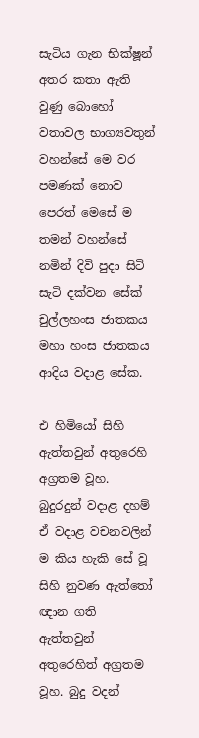සැටිය ගැන භික්ෂූන් අතර කතා ඇති වුණු බොහෝ වතාවල භාග්‍යවතුන් වහන්සේ මෙ වර පමණක් නොව පෙරත් මෙසේ ම තමන් වහන්සේ නමින් දිවි පුදා සිටි සැටි දක්වන සේක් චුල්ලහංස ජාතකය මහා හංස ජාතකය ආදිය වදාළ සේක.

එ හිමියෝ සිහි ඇත්තවුන් අතුරෙහි අග්‍රතම වූහ. බුදුරදුන් වදාළ දහම් ඒ වදාළ වචනවලින් ම කිය හැකි සේ වූ සිහි නුවණ ඇත්තෝ ඥාන ගති ඇත්තවුන් අතුරෙහිත් අග්‍රතම වූහ. බුදු වදන්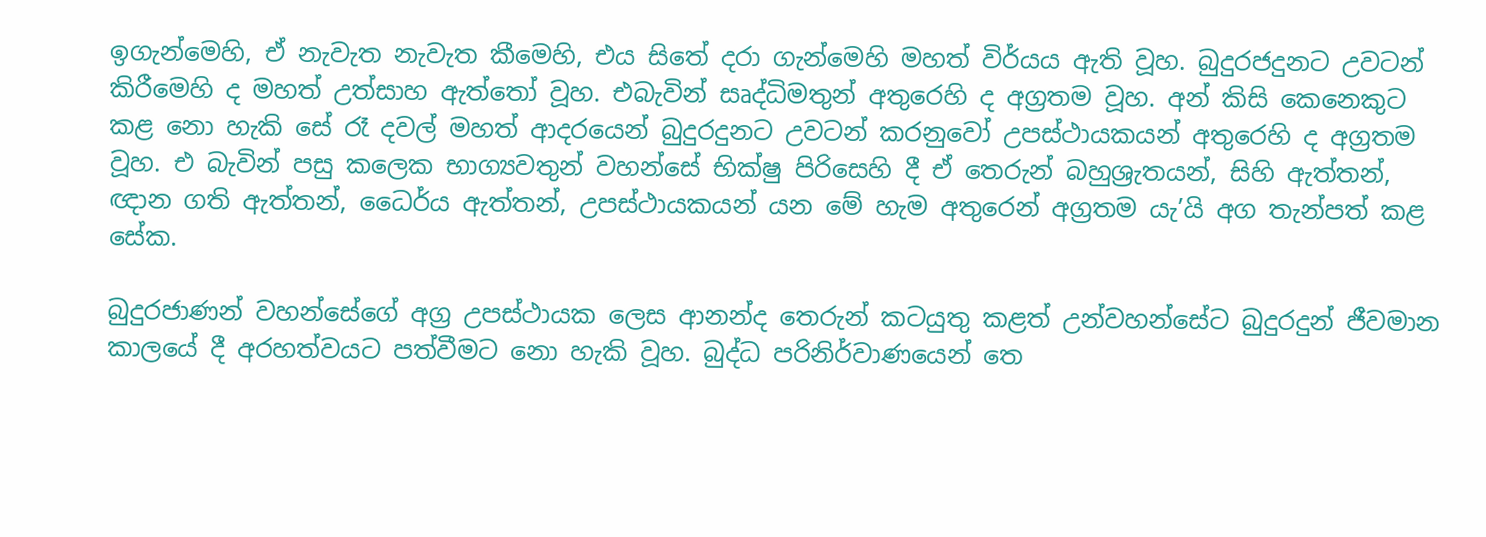ඉගැන්මෙහි, ඒ නැවැත නැවැත කීමෙහි, එය සිතේ දරා ගැන්මෙහි මහත් විර්යය ඇති වූහ. බුදුරජදුනට උවටන් කිරීමෙහි ද මහත් උත්සාහ ඇත්තෝ වූහ. එබැවින් සෘද්ධිමතුන් අතුරෙහි ද අග්‍රතම වූහ. අන් කිසි කෙනෙකුට කළ නො හැකි සේ රෑ දවල් මහත් ආදරයෙන් බුදුරදුනට උවටන් කරනුවෝ උපස්ථායකයන් අතුරෙහි ද අග්‍රතම වූහ. එ බැවින් පසු කලෙක භාග්‍යවතුන් වහන්සේ භික්ෂු පිරිසෙහි දී ඒ තෙරුන් බහුශ්‍රැතයන්, සිහි ඇත්තන්, ඥාන ගති ඇත්තන්, ධෛර්ය ඇත්තන්, උපස්ථායකයන් යන මේ හැම අතුරෙන් අග්‍රතම යැ’යි අග තැන්පත් කළ සේක.

බුදුරජාණන් වහන්සේගේ අග්‍ර උපස්ථායක ලෙස ආනන්ද තෙරුන් කටයුතු කළත් උන්වහන්සේට බුදුරදුන් ජීවමාන කාලයේ දී අරහත්වයට පත්වීමට නො හැකි වූහ. බුද්ධ පරිනිර්වාණයෙන් තෙ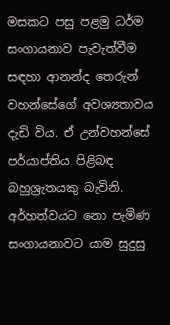මසකට පසු පළමු ධර්ම සංගායනාව පැවැත්වීම සඳහා ආනන්ද තෙරුන් වහන්සේගේ අවශ්‍යතාවය දැඩි විය. ඒ උන්වහන්සේ පර්යාප්තිය පිළිබඳ බහුශ්‍රැතයකු බැවිනි. අර්හත්වයට නො පැමිණ සංගායනාවට යාම සුදුසු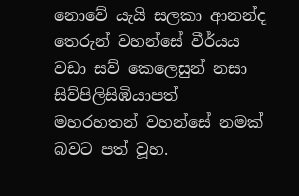නොවේ යැයි සලකා ආනන්ද තෙරුන් වහන්සේ වීර්යය වඩා සව් කෙලෙසුන් නසා සිව්පිලිසිඹියාපත් මහරහතන් වහන්සේ නමක් බවට පත් වූහ.